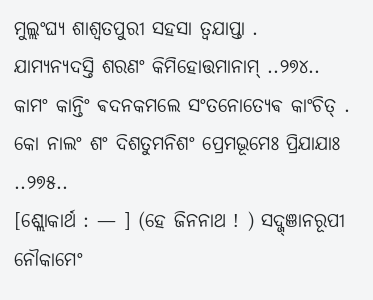ମୁଲ୍ଲଂଘ୍ଯ ଶାଶ୍ଵତପୁରୀ ସହସା ତ୍ଵଯାପ୍ତା .
ଯାମ୍ଯନ୍ଯଦସ୍ତି ଶରଣଂ କିମିହୋତ୍ତମାନାମ୍ ..୨୭୪..
କାମଂ କାନ୍ତିଂ ଵଦନକମଲେ ସଂତନୋତ୍ଯେଵ କାଂଚିତ୍ .
କୋ ନାଲଂ ଶଂ ଦିଶତୁମନିଶଂ ପ୍ରେମଭୂମେଃ ପ୍ରିଯାଯାଃ ..୨୭୫..
[ଶ୍ଲୋକାର୍ଥ : — ] (ହେ ଜିନନାଥ ! ) ସଦ୍ଜ୍ଞାନରୂପୀ ନୌକାମେଂ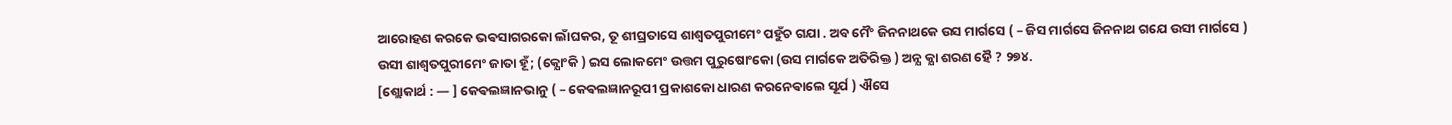ଆରୋହଣ କରକେ ଭଵସାଗରକୋ ଲାଁଘକର, ତୂ ଶୀଘ୍ରତାସେ ଶାଶ୍ଵତପୁରୀମେଂ ପହୁଁଚ ଗଯା . ଅବ ମୈଂ ଜିନନାଥକେ ଉସ ମାର୍ଗସେ ( – ଜିସ ମାର୍ଗସେ ଜିନନାଥ ଗଯେ ଉସୀ ମାର୍ଗସେ ) ଉସୀ ଶାଶ୍ଵତପୁରୀମେଂ ଜାତା ହୂଁ; (କ୍ଯୋଂକି ) ଇସ ଲୋକମେଂ ଉତ୍ତମ ପୁରୁଷୋଂକୋ (ଉସ ମାର୍ଗକେ ଅତିରିକ୍ତ ) ଅନ୍ଯ କ୍ଯା ଶରଣ ହୈ ? ୨୭୪.
[ଶ୍ଲୋକାର୍ଥ : — ] କେଵଲଜ୍ଞାନଭାନୁ ( – କେଵଲଜ୍ଞାନରୂପୀ ପ୍ରକାଶକୋ ଧାରଣ କରନେଵାଲେ ସୂର୍ଯ ) ଐସେ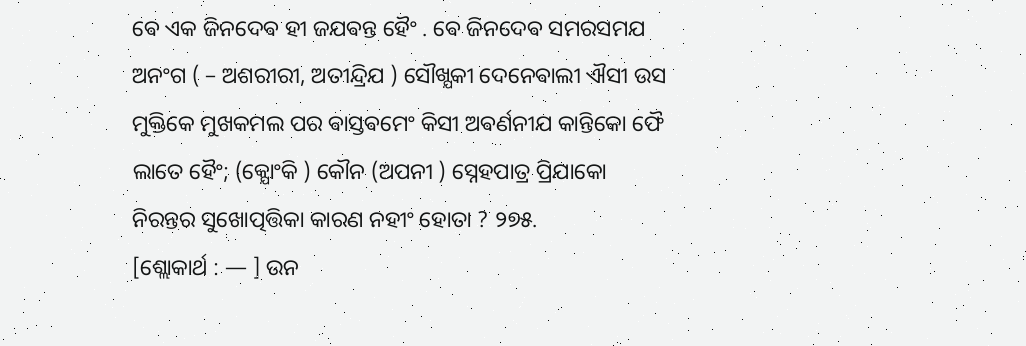ଵେ ଏକ ଜିନଦେଵ ହୀ ଜଯଵନ୍ତ ହୈଂ . ଵେ ଜିନଦେଵ ସମରସମଯ ଅନଂଗ ( – ଅଶରୀରୀ, ଅତୀନ୍ଦ୍ରିଯ ) ସୌଖ୍ଯକୀ ଦେନେଵାଲୀ ଐସୀ ଉସ ମୁକ୍ତିକେ ମୁଖକମଲ ପର ଵାସ୍ତଵମେଂ କିସୀ ଅଵର୍ଣନୀଯ କାନ୍ତିକୋ ଫୈ ଲାତେ ହୈଂ; (କ୍ଯୋଂକି ) କୌନ (ଅପନୀ ) ସ୍ନେହପାତ୍ର ପ୍ରିଯାକୋ ନିରନ୍ତର ସୁଖୋତ୍ପତ୍ତିକା କାରଣ ନହୀଂ ହୋତା ? ୨୭୫.
[ଶ୍ଲୋକାର୍ଥ : — ] ଉନ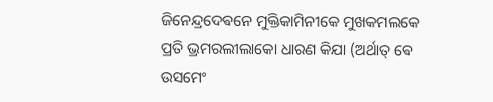ଜିନେନ୍ଦ୍ରଦେଵନେ ମୁକ୍ତିକାମିନୀକେ ମୁଖକମଲକେ ପ୍ରତି ଭ୍ରମରଲୀଲାକୋ ଧାରଣ କିଯା (ଅର୍ଥାତ୍ ଵେ ଉସମେଂ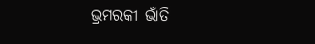ଭ୍ରମରକୀ ଭାଁତି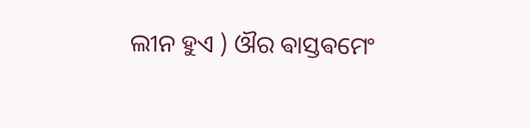ଲୀନ ହୁଏ ) ଔର ଵାସ୍ତଵମେଂ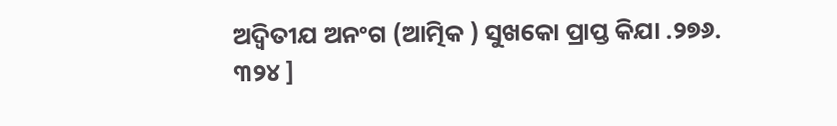ଅଦ୍ଵିତୀଯ ଅନଂଗ (ଆତ୍ମିକ ) ସୁଖକୋ ପ୍ରାପ୍ତ କିଯା .୨୭୬.
୩୨୪ ]